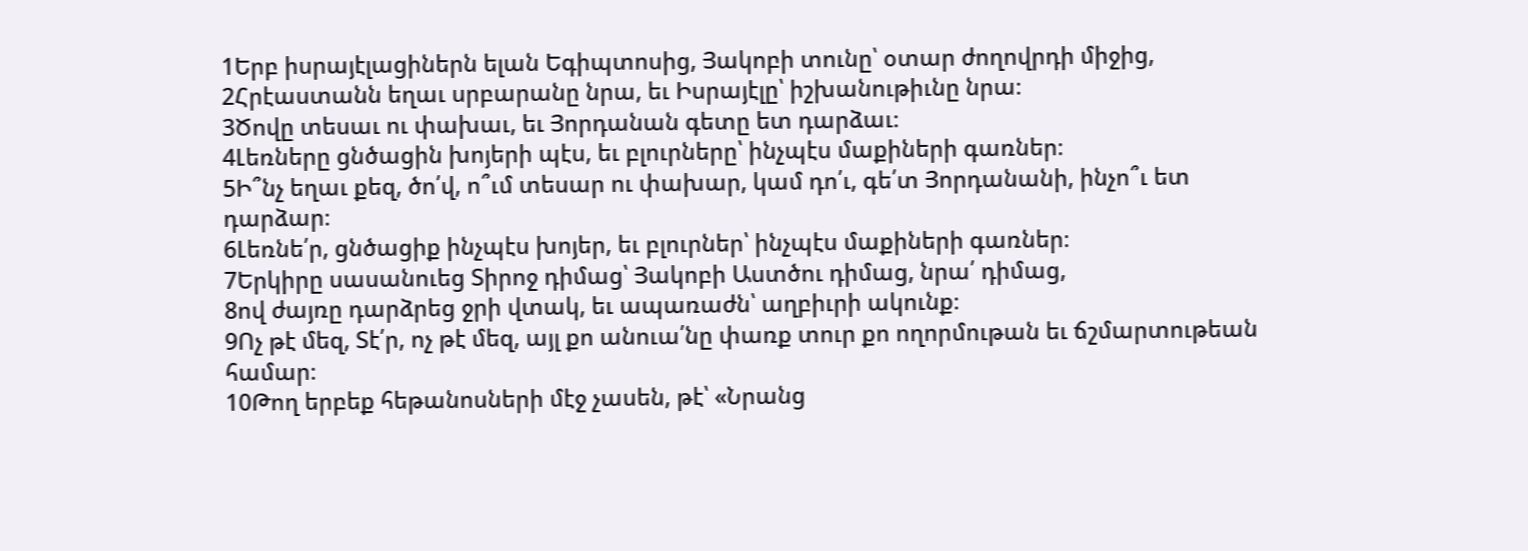1Երբ իսրայէլացիներն ելան Եգիպտոսից, Յակոբի տունը՝ օտար ժողովրդի միջից,
2Հրէաստանն եղաւ սրբարանը նրա, եւ Իսրայէլը՝ իշխանութիւնը նրա։
3Ծովը տեսաւ ու փախաւ, եւ Յորդանան գետը ետ դարձաւ։
4Լեռները ցնծացին խոյերի պէս, եւ բլուրները՝ ինչպէս մաքիների գառներ։
5Ի՞նչ եղաւ քեզ, ծո՛վ, ո՞ւմ տեսար ու փախար, կամ դո՛ւ, գե՛տ Յորդանանի, ինչո՞ւ ետ դարձար։
6Լեռնե՛ր, ցնծացիք ինչպէս խոյեր, եւ բլուրներ՝ ինչպէս մաքիների գառներ։
7Երկիրը սասանուեց Տիրոջ դիմաց՝ Յակոբի Աստծու դիմաց, նրա՛ դիմաց,
8ով ժայռը դարձրեց ջրի վտակ, եւ ապառաժն՝ աղբիւրի ակունք։
9Ոչ թէ մեզ, Տէ՛ր, ոչ թէ մեզ, այլ քո անուա՛նը փառք տուր քո ողորմութան եւ ճշմարտութեան համար։
10Թող երբեք հեթանոսների մէջ չասեն, թէ՝ «Նրանց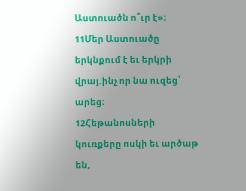Աստուածն ո՞ւր է»։
11Մեր Աստուածը երկնքում է եւ երկրի վրայ.ինչ որ նա ուզեց՝ արեց։
12Հեթանոսների կուռքերը ոսկի եւ արծաթ են,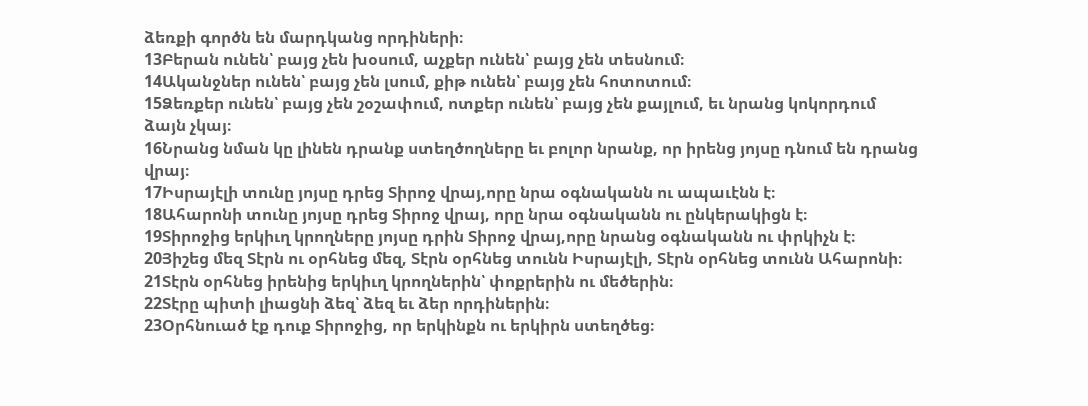ձեռքի գործն են մարդկանց որդիների։
13Բերան ունեն՝ բայց չեն խօսում, աչքեր ունեն՝ բայց չեն տեսնում։
14Ականջներ ունեն՝ բայց չեն լսում, քիթ ունեն՝ բայց չեն հոտոտում։
15Ձեռքեր ունեն՝ բայց չեն շօշափում, ոտքեր ունեն՝ բայց չեն քայլում, եւ նրանց կոկորդում ձայն չկայ։
16Նրանց նման կը լինեն դրանք ստեղծողները եւ բոլոր նրանք, որ իրենց յոյսը դնում են դրանց վրայ։
17Իսրայէլի տունը յոյսը դրեց Տիրոջ վրայ,որը նրա օգնականն ու ապաւէնն է։
18Ահարոնի տունը յոյսը դրեց Տիրոջ վրայ, որը նրա օգնականն ու ընկերակիցն է։
19Տիրոջից երկիւղ կրողները յոյսը դրին Տիրոջ վրայ,որը նրանց օգնականն ու փրկիչն է։
20Յիշեց մեզ Տէրն ու օրհնեց մեզ, Տէրն օրհնեց տունն Իսրայէլի, Տէրն օրհնեց տունն Ահարոնի։
21Տէրն օրհնեց իրենից երկիւղ կրողներին՝ փոքրերին ու մեծերին։
22Տէրը պիտի լիացնի ձեզ՝ ձեզ եւ ձեր որդիներին։
23Օրհնուած էք դուք Տիրոջից, որ երկինքն ու երկիրն ստեղծեց։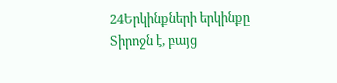24Երկինքների երկինքը Տիրոջն է, բայց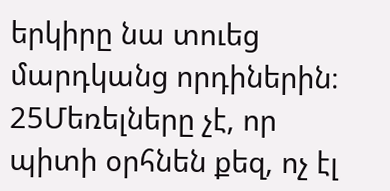երկիրը նա տուեց մարդկանց որդիներին։
25Մեռելները չէ, որ պիտի օրհնեն քեզ, ոչ էլ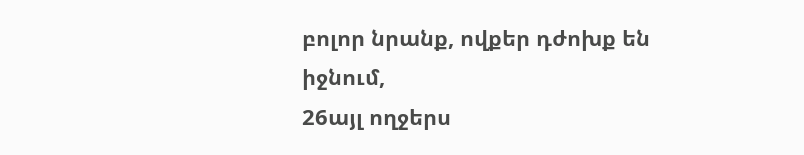բոլոր նրանք, ովքեր դժոխք են իջնում,
26այլ ողջերս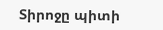Տիրոջը պիտի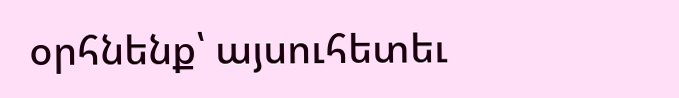օրհնենք՝ այսուհետեւ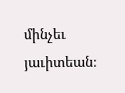մինչեւ յաւիտեան։